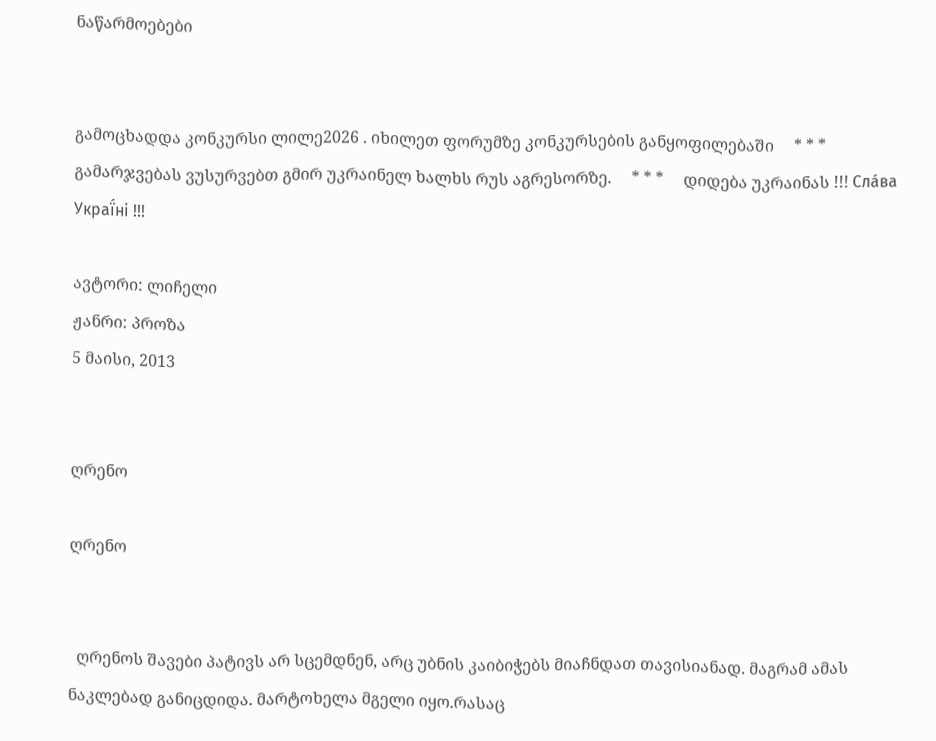ნაწარმოებები


გამოცხადდა კონკურსი ლილე2026 . იხილეთ ფორუმზე კონკურსების განყოფილებაში     * * *     გამარჯვებას ვუსურვებთ გმირ უკრაინელ ხალხს რუს აგრესორზე.     * * *     დიდება უკრაინას !!! Сла́ва Украї́ні !!!

ავტორი: ლიჩელი
ჟანრი: პროზა
5 მაისი, 2013


ღრენო

ღრენო


  ღრენოს შავები პატივს არ სცემდნენ, არც უბნის კაიბიჭებს მიაჩნდათ თავისიანად. მაგრამ ამას ნაკლებად განიცდიდა. მარტოხელა მგელი იყო.რასაც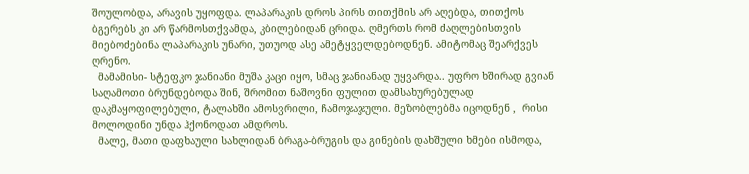შოულობდა, არავის უყოფდა. ლაპარაკის დროს პირს თითქმის არ აღებდა, თითქოს ბგერებს კი არ წარმოსთქვამდა, კბილებიდან ცრიდა. ღმერთს რომ ძაღლებისთვის მიებოძებინა ლაპარაკის უნარი, უთუოდ ასე ამეტყველდებოდნენ. ამიტომაც შეარქვეს ღრენო.
  მამამისი- სტეფკო ჯანიანი მუშა კაცი იყო, სმაც ჯანიანად უყვარდა.. უფრო ხშირად გვიან საღამოთი ბრუნდებოდა შინ, შრომით ნაშოვნი ფულით დამსახურებულად დაკმაყოფილებული, ტალახში ამოსვრილი, ჩამოჯაჯული. მეზობლებმა იცოდნენ ,  რისი მოლოდინი უნდა ჰქონოდათ ამდროს.
  მალე, მათი დაფხაული სახლიდან ბრაგა-ბრუგის და გინების დახშული ხმები ისმოდა,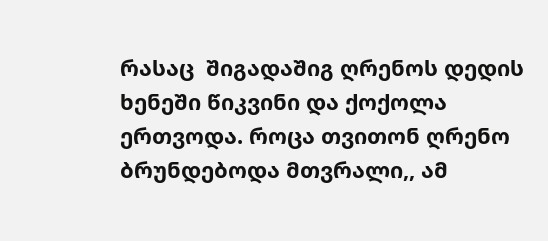რასაც  შიგადაშიგ ღრენოს დედის ხენეში წიკვინი და ქოქოლა ერთვოდა. როცა თვითონ ღრენო ბრუნდებოდა მთვრალი,, ამ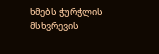ხმებს ჭურჭლის მსხვრევის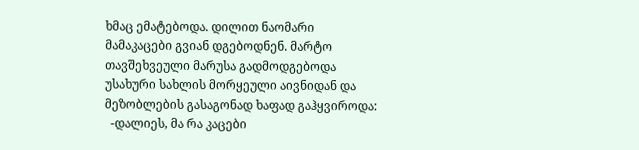ხმაც ემატებოდა. დილით ნაომარი მამაკაცები გვიან დგებოდნენ. მარტო თავშეხვეული მარუსა გადმოდგებოდა უსახური სახლის მორყეული აივნიდან და მეზობლების გასაგონად ხაფად გაჰყვიროდა:
  -დალიეს, მა რა კაცები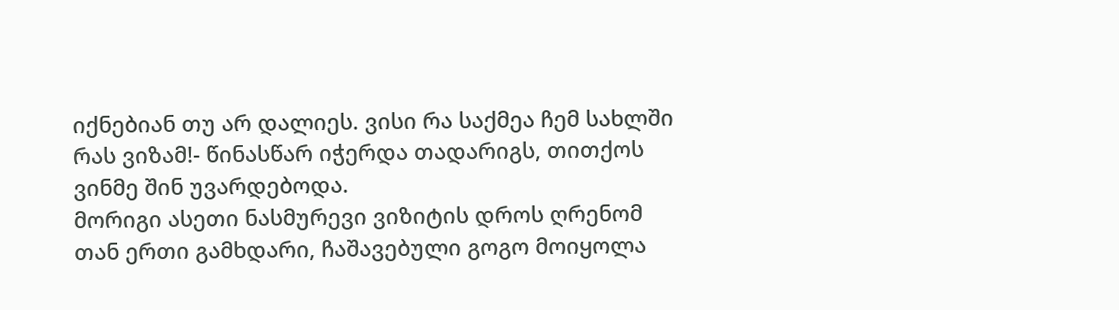იქნებიან თუ არ დალიეს. ვისი რა საქმეა ჩემ სახლში რას ვიზამ!- წინასწარ იჭერდა თადარიგს, თითქოს ვინმე შინ უვარდებოდა.
მორიგი ასეთი ნასმურევი ვიზიტის დროს ღრენომ თან ერთი გამხდარი, ჩაშავებული გოგო მოიყოლა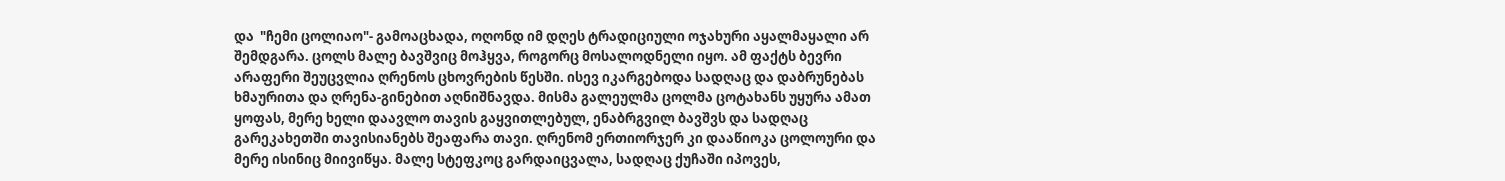და  "ჩემი ცოლიაო"- გამოაცხადა, ოღონდ იმ დღეს ტრადიციული ოჯახური აყალმაყალი არ შემდგარა. ცოლს მალე ბავშვიც მოჰყვა, როგორც მოსალოდნელი იყო. ამ ფაქტს ბევრი არაფერი შეუცვლია ღრენოს ცხოვრების წესში. ისევ იკარგებოდა სადღაც და დაბრუნებას ხმაურითა და ღრენა-გინებით აღნიშნავდა. მისმა გალეულმა ცოლმა ცოტახანს უყურა ამათ ყოფას, მერე ხელი დაავლო თავის გაყვითლებულ, ენაბრგვილ ბავშვს და სადღაც გარეკახეთში თავისიანებს შეაფარა თავი. ღრენომ ერთიორჯერ კი დააწიოკა ცოლოური და მერე ისინიც მიივიწყა. მალე სტეფკოც გარდაიცვალა, სადღაც ქუჩაში იპოვეს,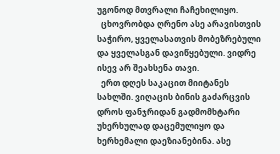უგონოდ მთვრალი ჩაჩეხილიყო.
  ცხოვრობდა ღრენო ასე არავისთვის საჭირო, ყველასათვის მობეზრებული და ყველასგან დავიწყებული. ვიდრე ისევ არ შეახსენა თავი.
  ერთ დღეს საკაცით მიიტანეს სახლში. ვიღაცის ბინის გაძარცვის დროს ფანჯრიდან გადმომხტარი უხერხულად დაცემულიყო და ხერხემალი დაეზიანებინა. ასე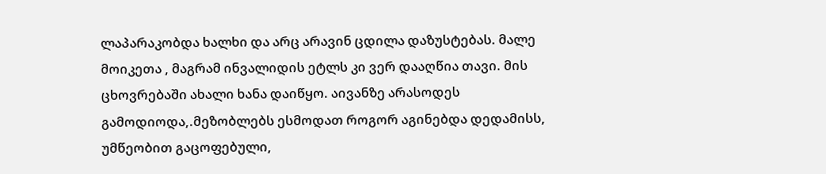ლაპარაკობდა ხალხი და არც არავინ ცდილა დაზუსტებას. მალე მოიკეთა , მაგრამ ინვალიდის ეტლს კი ვერ დააღწია თავი. მის ცხოვრებაში ახალი ხანა დაიწყო. აივანზე არასოდეს გამოდიოდა,.მეზობლებს ესმოდათ როგორ აგინებდა დედამისს, უმწეობით გაცოფებული,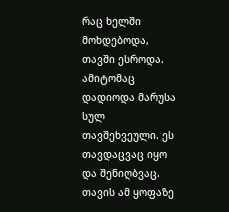რაც ხელში მოხდებოდა, თავში ესროდა. ამიტომაც დადიოდა მარუსა სულ თავშეხვეული. ეს თავდაცვაც იყო და შენიღბვაც. თავის ამ ყოფაზე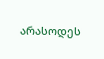არასოდეს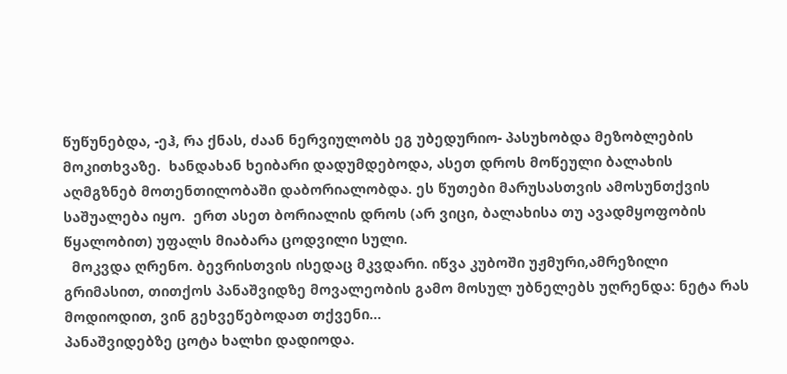წუწუნებდა, -ეჰ, რა ქნას, ძაან ნერვიულობს ეგ უბედურიო- პასუხობდა მეზობლების მოკითხვაზე.  ხანდახან ხეიბარი დადუმდებოდა, ასეთ დროს მოწეული ბალახის აღმგზნებ მოთენთილობაში დაბორიალობდა. ეს წუთები მარუსასთვის ამოსუნთქვის საშუალება იყო.  ერთ ასეთ ბორიალის დროს (არ ვიცი, ბალახისა თუ ავადმყოფობის წყალობით) უფალს მიაბარა ცოდვილი სული.
  მოკვდა ღრენო. ბევრისთვის ისედაც მკვდარი. იწვა კუბოში უჟმური,ამრეზილი გრიმასით, თითქოს პანაშვიდზე მოვალეობის გამო მოსულ უბნელებს უღრენდა: ნეტა რას მოდიოდით, ვინ გეხვეწებოდათ თქვენი...
პანაშვიდებზე ცოტა ხალხი დადიოდა.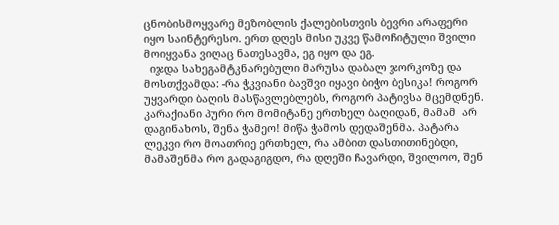ცნობისმოყვარე მეზობლის ქალებისთვის ბევრი არაფერი იყო საინტერესო. ერთ დღეს მისი უკვე წამოჩიტული შვილი მოიყვანა ვიღაც ნათესავმა, ეგ იყო და ეგ.
  იჯდა სახეგამტკნარებული მარუსა დაბალ ჯორკოზე და მოსთქვამდა: -რა ჭკვიანი ბავშვი იყავი ბიჭო ბესიკა! როგორ უყვარდი ბაღის მასწავლებლებს, როგორ პატივსა მცემდნენ. კარაქიანი პური რო მომიტანე ერთხელ ბაღიდან, მამამ  არ დაგინახოს, შენა ჭამეო! მიწა ჭამოს დედაშენმა. პატარა ლეკვი რო მოათრიე ერთხელ, რა ამბით დასთითინებდი, მამაშენმა რო გადაგიგდო, რა დღეში ჩავარდი, შვილოო, შენ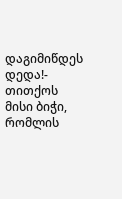დაგიმიწდეს დედა!- თითქოს მისი ბიჭი, რომლის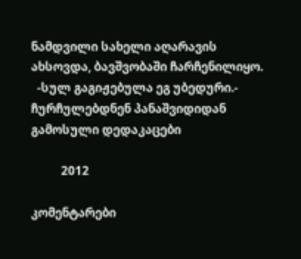ნამდვილი სახელი აღარავის ახსოვდა, ბავშვობაში ჩარჩენილიყო.
  -სულ გაგიჟებულა ეგ უბედური.- ჩურჩულებდნენ პანაშვიდიდან გამოსული დედაკაცები

          2012

კომენტარები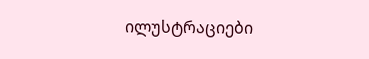ილუსტრაციები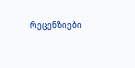რეცენზიები